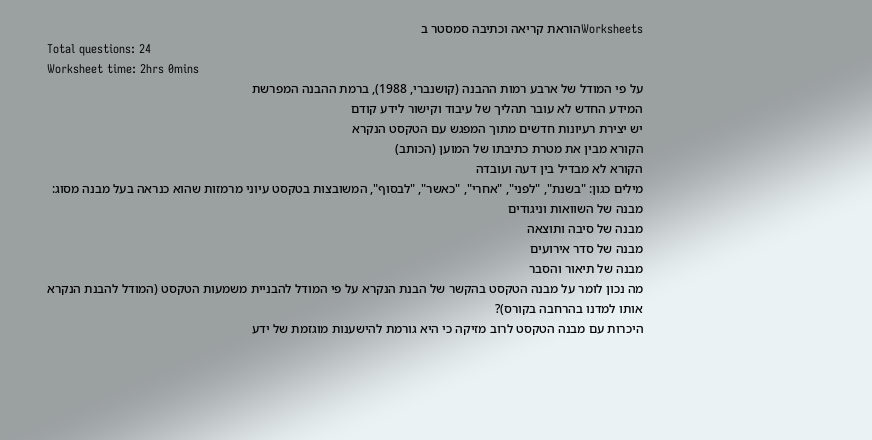Worksheetsהוראת קריאה וכתיבה סמסטר ב
Total questions: 24
Worksheet time: 2hrs 0mins
על פי המודל של ארבע רמות ההבנה (קושנברי, 1988), ברמת ההבנה המפרשת
המידע החדש לא עובר תהליך של עיבוד וקישור לידע קודם
יש יצירת רעיונות חדשים מתוך המפגש עם הטקסט הנקרא
הקורא מבין את מטרת כתיבתו של המוען (הכותב)
הקורא לא מבדיל בין דעה ועובדה
מילים כגון: "בשנת", "לפני", "אחרי", "כאשר", "לבסוף", המשובצות בטקסט עיוני מרמזות שהוא כנראה בעל מבנה מסוג:
מבנה של השוואות וניגודים
מבנה של סיבה ותוצאה
מבנה של סדר אירועים
מבנה של תיאור והסבר
מה נכון לומר על מבנה הטקסט בהקשר של הבנת הנקרא על פי המודל להבניית משמעות הטקסט (המודל להבנת הנקרא אותו למדנו בהרחבה בקורס)?
היכרות עם מבנה הטקסט לרוב מזיקה כי היא גורמת להישענות מוגזמת של ידע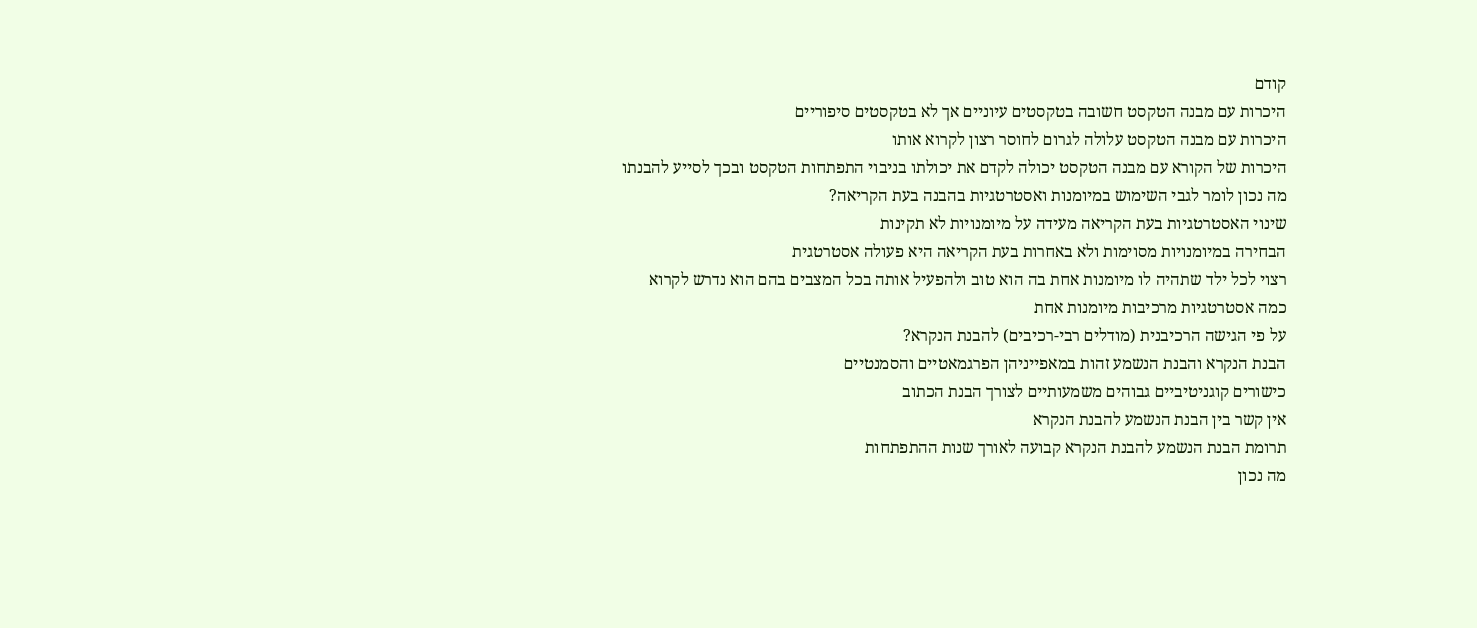קודם
היכרות עם מבנה הטקסט חשובה בטקסטים עיוניים אך לא בטקסטים סיפוריים
היכרות עם מבנה הטקסט עלולה לגרום לחוסר רצון לקרוא אותו
היכרות של הקורא עם מבנה הטקסט יכולה לקדם את יכולתו בניבוי התפתחות הטקסט ובכך לסייע להבנתו
מה נכון לומר לגבי השימוש במיומנות ואסטרטגיות בהבנה בעת הקריאה?
שינוי האסטרטגיות בעת הקריאה מעידה על מיומנויות לא תקינות
הבחירה במיומנויות מסוימות ולא באחרות בעת הקריאה היא פעולה אסטרטגית
רצוי לכל ילד שתהיה לו מיומנות אחת בה הוא טוב ולהפעיל אותה בכל המצבים בהם הוא נדרש לקרוא
כמה אסטרטגיות מרכיבות מיומנות אחת
על פי הגישה הרכיבנית (מודלים רבי-רכיבים) להבנת הנקרא?
הבנת הנקרא והבנת הנשמע זהות במאפייניהן הפרגמאטיים והסמנטיים
כישורים קוגניטיביים גבוהים משמעותיים לצורך הבנת הכתוב
אין קשר בין הבנת הנשמע להבנת הנקרא
תרומת הבנת הנשמע להבנת הנקרא קבועה לאורך שנות ההתפתחות
מה נכון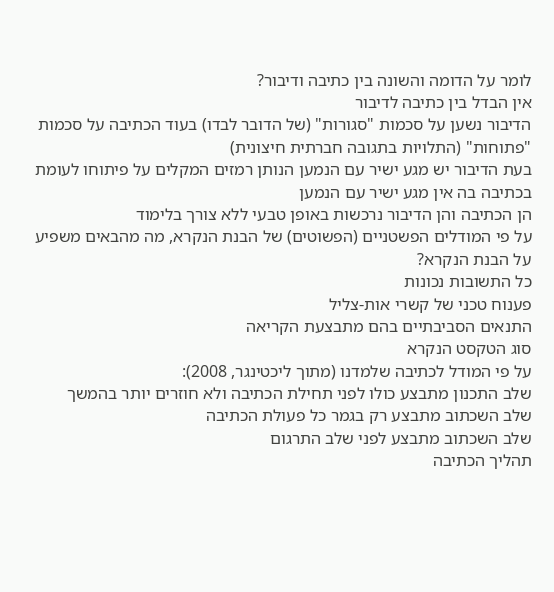לומר על הדומה והשונה בין כתיבה ודיבור?
אין הבדל בין כתיבה לדיבור
הדיבור נשען על סכמות "סגורות" (של הדובר לבדו) בעוד הכתיבה על סכמות "פתוחות" (התלויות בתגובה חברתית חיצונית)
בעת הדיבור יש מגע ישיר עם הנמען הנותן רמזים המקלים על פיתוחו לעומת בכתיבה בה אין מגע ישיר עם הנמען
הן הכתיבה והן הדיבור נרכשות באופן טבעי ללא צורך בלימוד
על פי המודלים הפשטניים (הפשוטים) של הבנת הנקרא, מה מהבאים משפיע על הבנת הנקרא?
כל התשובות נכונות
פענוח טכני של קשרי אות-צליל
התנאים הסביבתיים בהם מתבצעת הקריאה
סוג הטקסט הנקרא
על פי המודל לכתיבה שלמדנו (מתוך ליכטינגר, 2008):
שלב התכנון מתבצע כולו לפני תחילת הכתיבה ולא חוזרים יותר בהמשך
שלב השכתוב מתבצע רק בגמר כל פעולת הכתיבה
שלב השכתוב מתבצע לפני שלב התרגום
תהליך הכתיבה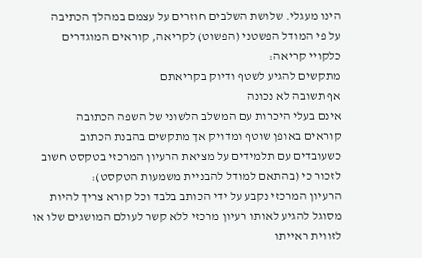הינו מעגלי. שלושת השלבים חוזרים על עצמם במהלך הכתיבה
על פי המודל הפשטני (הפשוט) לקריאה, קוראים המוגדרים כלקויי קריאה:
מתקשים להגיע לשטף ודיוק בקריאתם
אף תשובה לא נכונה
אינם בעלי היכרות עם המשלב הלשוני של השפה הכתובה
קוראים באופן שוטף ומדויק אך מתקשים בהבנת הכתוב
כשעובדים עם תלמידים על מציאת הרעיון המרכזי בטקסט חשוב לזכור כי (בהתאם למודל להבניית משמעות הטקסט):
הרעיון המרכזי נקבע על ידי הכותב בלבד וכל קורא צריך להיות מסוגל להגיע לאותו רעיון מרכזי ללא קשר לעולם המושגים שלו או לזווית ראייתו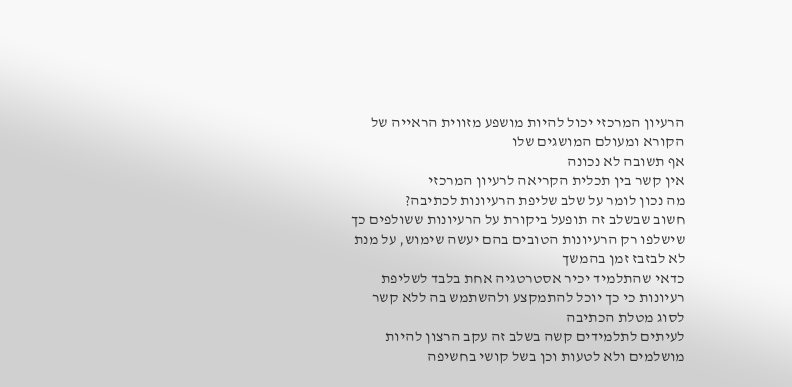הרעיון המרכזי יכול להיות מושפע מזווית הראייה של הקורא ומעולם המושגים שלו
אף תשובה לא נכונה
אין קשר בין תכלית הקריאה לרעיון המרכזי
מה נכון לומר על שלב שליפת הרעיונות לכתיבה?
חשוב שבשלב זה תופעל ביקורת על הרעיונות ששולפים כך שישלפו רק הרעיונות הטובים בהם יעשה שימוש, על מנת לא לבזבז זמן בהמשך
כדאי שהתלמיד יכיר אסטרטגיה אחת בלבד לשליפת רעיונות כי כך יוכל להתמקצע ולהשתמש בה ללא קשר לסוג מטלת הכתיבה
לעיתים לתלמידים קשה בשלב זה עקב הרצון להיות מושלמים ולא לטעות וכן בשל קושי בחשיפה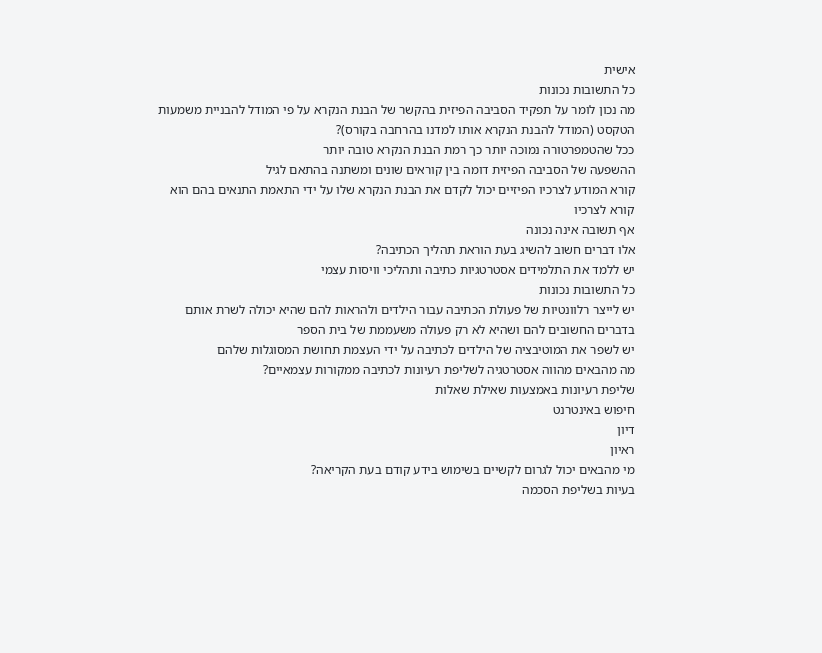אישית
כל התשובות נכונות
מה נכון לומר על תפקיד הסביבה הפיזית בהקשר של הבנת הנקרא על פי המודל להבניית משמעות הטקסט (המודל להבנת הנקרא אותו למדנו בהרחבה בקורס)?
ככל שהטמפרטורה נמוכה יותר כך רמת הבנת הנקרא טובה יותר
ההשפעה של הסביבה הפיזית דומה בין קוראים שונים ומשתנה בהתאם לגיל
קורא המודע לצרכיו הפיזיים יכול לקדם את הבנת הנקרא שלו על ידי התאמת התנאים בהם הוא קורא לצרכיו
אף תשובה אינה נכונה
אלו דברים חשוב להשיג בעת הוראת תהליך הכתיבה?
יש ללמד את התלמידים אסטרטגיות כתיבה ותהליכי וויסות עצמי
כל התשובות נכונות
יש לייצר רלוונטיות של פעולת הכתיבה עבור הילדים ולהראות להם שהיא יכולה לשרת אותם בדברים החשובים להם ושהיא לא רק פעולה משעממת של בית הספר
יש לשפר את המוטיבציה של הילדים לכתיבה על ידי העצמת תחושת המסוגלות שלהם
מה מהבאים מהווה אסטרטגיה לשליפת רעיונות לכתיבה ממקורות עצמאיים?
שליפת רעיונות באמצעות שאילת שאלות
חיפוש באינטרנט
דיון
ראיון
מי מהבאים יכול לגרום לקשיים בשימוש בידע קודם בעת הקריאה?
בעיות בשליפת הסכמה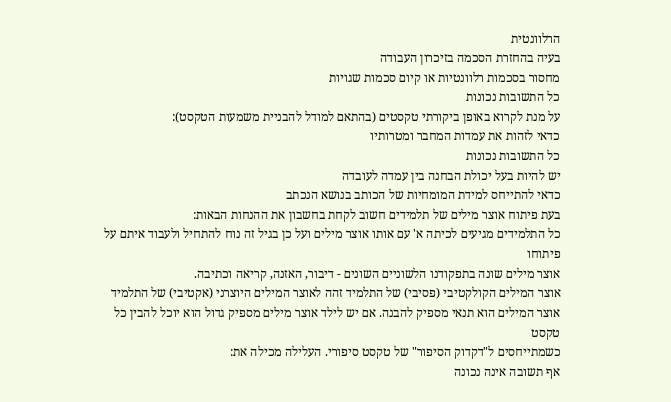הרלוונטית
בעיה בהחזרת הסכמה בזיכרון העבודה
מחסור בסכמות רלוונטיות או קיום סכמות שגויות
כל התשובות נכונות
על מנת לקרוא באופן ביקורתי טקסטים (בהתאם למודל להבניית משמעות הטקסט):
כדאי לזהות את עמדות המחבר ומטרותיו
כל התשובות נכונות
יש להיות בעל יכולת הבחנה בין עמדה לעובדה
כדאי להתייחס למידת המומחיות של הכותב בנושא הנכתב
בעת פיתוח אוצר מילים של תלמידים חשוב לקחת בחשבון את ההנחות הבאות:
כל התלמידים מגיעים לכיתה א' עם אותו אוצר מילים ועל כן בגיל זה נוח להתחיל ולעבוד איתם על פיתוחו
אוצר מילים שונה בתפקודנו הלשוניים השונים - דיבור, האזנה, קריאה וכתיבה.
אוצר המילים הקולקטיבי (פסיבי) של התלמיד זהה לאוצר המילים היוצרני (אקטיבי) של התלמיד
אוצר המילים הוא תנאי מספיק להבנה. אם יש לילד אוצר מילים מספיק גדול הוא יוכל להבין כל טקסט
כשמתייחסים ל"דקדוק הסיפור" של טקסט סיפורי. העלילה מכילה את:
אף תשובה אינה נכונה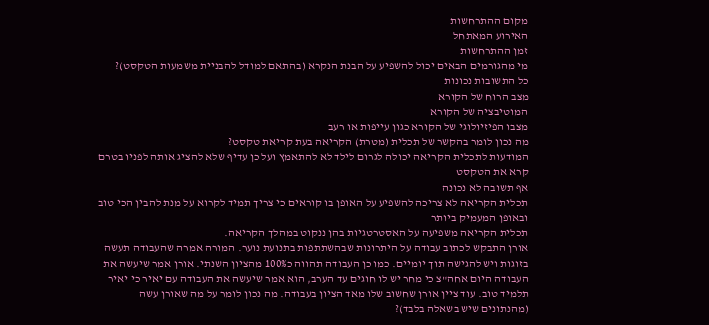מקום ההתרחשות
האירוע המאתחל
זמן ההתרחשות
מי מהגורמים הבאים יכול להשפיע על הבנת הנקרא (בהתאם למודל להבניית משמעות הטקסט)?
כל התשובות נכונות
מצב הרוח של הקורא
המוטיבציה של הקורא
מצבו הפיזיולוגי של הקורא כגון עייפות או רעב
מה נכון לומר בהקשר של תכלית (מטרת) הקריאה בעת קריאת טקסט?
המודעות לתכלית הקריאה יכולה לגרום לילד לא להתאמץ ועל כן עדיף שלא להציג אותה לפניו בטרם קרא את הטקסט
אף תשובה לא נכונה
תכלית הקריאה לא צריכה להשפיע על האופן בו קוראים כי צריך תמיד לקרוא על מנת להבין הכי טוב ובאופן המעמיק ביותר
תכלית הקריאה משפיעה על האסטרטגיות בהן ננקוט במהלך הקריאה.
אורן התבקש לכתוב עבודה על היתרונות שבהשתתפות בתנועת נוער. המורה אמרה שהעבודה תעשה בזוגות ויש להגישה תוך יומיים. כמו כן העבודה תהווה כ100% מהציון השנתי. אורן אמר שיעשה את העבודה היום אחה"צ כי מחר יש לו חוגים עד הערב, הוא אמר שיעשה את העבודה עם יאיר כי יאיר תלמיד טוב. עוד ציין אורן שחשוב שלו מאד הציון בעבודה. מה נכון לומר על מה שאורן עשה (מהנתונים שיש בשאלה בלבד)?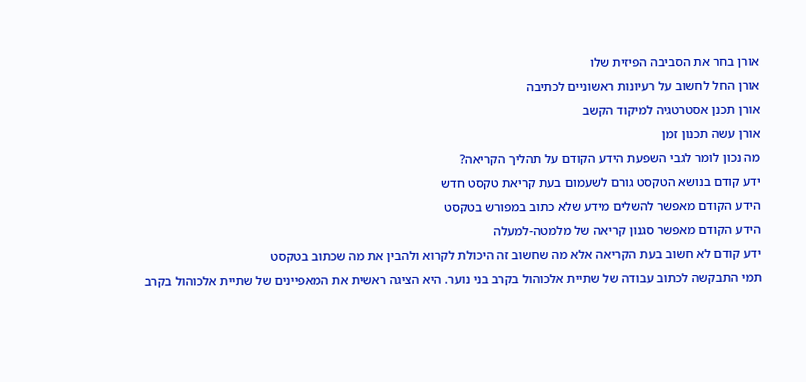אורן בחר את הסביבה הפיזית שלו
אורן החל לחשוב על רעיונות ראשוניים לכתיבה
אורן תכנן אסטרטגיה למיקוד הקשב
אורן עשה תכנון זמן
מה נכון לומר לגבי השפעת הידע הקודם על תהליך הקריאה?
ידע קודם בנושא הטקסט גורם לשעמום בעת קריאת טקסט חדש
הידע הקודם מאפשר להשלים מידע שלא כתוב במפורש בטקסט
הידע הקודם מאפשר סגנון קריאה של מלמטה-למעלה
ידע קודם לא חשוב בעת הקריאה אלא מה שחשוב זה היכולת לקרוא ולהבין את מה שכתוב בטקסט
תמי התבקשה לכתוב עבודה של שתיית אלכוהול בקרב בני נוער. היא הציגה ראשית את המאפיינים של שתיית אלכוהול בקרב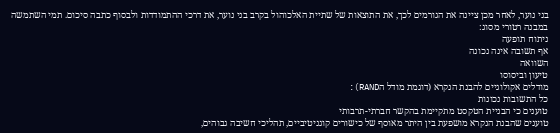בני נוער, לאחר מכן ציינה את הגורמים לכך, את התוצאות של שתיית האלכוהול בקרב בני נוער, את דרכי ההתמודדות ולבסוף כתבה סיכום. תמי השתמשה במבנה רטורי מסוג:
ניתוח תופעה
אף תשובה אינה נכונה
השוואה
טיעון וביסוסו
מודלים אקולוגיים להבנת הנקרא (דוגמת מודל הRAND):
כל התשובות נכונות
טוענים כי הבניית הטקסט מתקיימת בהקשר חברתי-תרבותי
טוענים שהבנת הנקרא מושפעת בין היתר מאוסף של כישורים קוגניטיביים, תהליכי חשיבה גבוהים,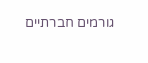גורמים חברתיים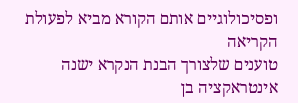ופסיכולוגיים אותם הקורא מביא לפעולת הקריאה
טוענים שלצורך הבנת הנקרא ישנה אינטראקציה בן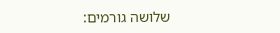שלושה גורמים: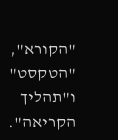"הקורא", "הטקסט" ו"תהליך הקריאה".